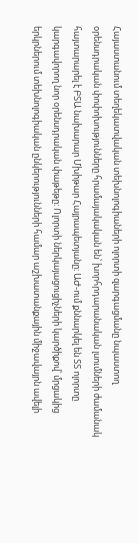Հայաստանում տեղեկատվական տեխնոլոգիաների ոլորտի զարգացմանը նպաստող օրենսդրական փոփոխությունները հրամայակական են՝ խորհրդարանական լսումների ժամանակ հայտարարել է ԲՏԱ նախարար Մխիթար Հայրապետյանը։ ԱԺ-ում քննարկել են ՏՏ ոլորտը կարգավորող նոր օրենսդրական փաթեթը։ Ոլորտի ներկայացուցիչների կարծիքով՝ մրցակից երկրներում տեխնոլոգիական ընկերությունների համար աշխատանքային միջավայրն ավելի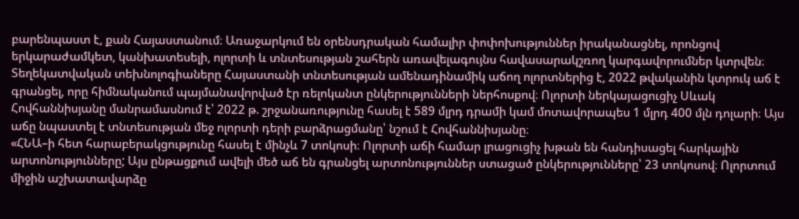բարենպաստ է, քան Հայաստանում։ Առաջարկում են օրենսդրական համալիր փոփոխություններ իրականացնել, որոնցով երկարաժամկետ, կանխատեսելի, ոլորտի և տնտեսության շահերն առավելագույնս հավասարակշռող կարգավորումներ կտրվեն։
Տեղեկատվական տեխնոլոգիաները Հայաստանի տնտեսության ամենադինամիկ աճող ոլորտներից է, 2022 թվականին կտրուկ աճ է գրանցել, որը հիմնականում պայմանավորված էր ռելոկանտ ընկերությունների ներհոսքով։ Ոլորտի ներկայացուցիչ Սևակ Հովհաննիսյանը մանրամասնում է՝ 2022 թ. շրջանառությունը հասել է 589 մլրդ դրամի կամ մոտավորապես 1 մլրդ 400 մլն դոլարի։ Այս աճը նպաստել է տնտեսության մեջ ոլորտի դերի բարձրացմանը՝ նշում է Հովհաննիսյանը։
«ՀՆԱ–ի հետ հարաբերակցությունը հասել է մինչև 7 տոկոսի։ Ոլորտի աճի համար լրացուցիչ խթան են հանդիսացել հարկային արտոնությունները; Այս ընթացքում ավելի մեծ աճ են գրանցել արտոնություններ ստացած ընկերությունները՝ 23 տոկոսով։ Ոլորտում միջին աշխատավարձը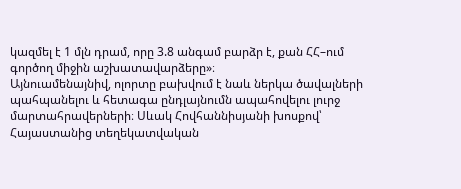կազմել է 1 մլն դրամ, որը 3.8 անգամ բարձր է, քան ՀՀ–ում գործող միջին աշխատավարձերը»։
Այնուամենայնիվ, ոլորտը բախվում է նաև ներկա ծավալների պահպանելու և հետագա ընդլայնումն ապահովելու լուրջ մարտահրավերների։ Սևակ Հովհաննիսյանի խոսքով՝ Հայաստանից տեղեկատվական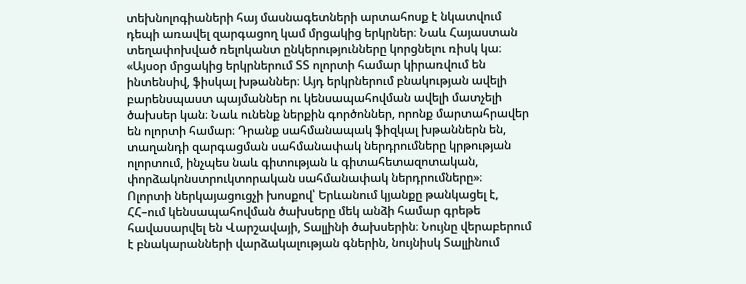տեխնոլոգիաների հայ մասնագետների արտահոսք է նկատվում դեպի առավել զարգացող կամ մրցակից երկրներ։ Նաև Հայաստան տեղափոխված ռելոկանտ ընկերությունները կորցնելու ռիսկ կա։
«Այսօր մրցակից երկրներում ՏՏ ոլորտի համար կիրառվում են ինտենսիվ, ֆիսկալ խթաններ։ Այդ երկրներում բնակության ավելի բարենսպաստ պայմաններ ու կենսապահովման ավելի մատչելի ծախսեր կան։ Նաև ունենք ներքին գործոններ, որոնք մարտահրավեր են ոլորտի համար։ Դրանք սահմանապակ ֆիզկալ խթաններն են, տաղանդի զարգացման սահմանափակ ներդրումները կրթության ոլորտում, ինչպես նաև գիտության և գիտահետազոտական, փորձակոնստրուկտորական սահմանափակ ներդրումները»։
Ոլորտի ներկայացուցչի խոսքով՝ Երևանում կյանքը թանկացել է, ՀՀ–ում կենսապահովման ծախսերը մեկ անձի համար գրեթե հավասարվել են Վարշավայի, Տալլինի ծախսերին։ Նույնը վերաբերում է բնակարանների վարձակալության գներին, նույնիսկ Տալլինում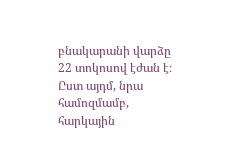բնակարանի վարձը 22 տոկոսով էժան է։ Ըստ այդմ, նրա համոզմամբ, հարկային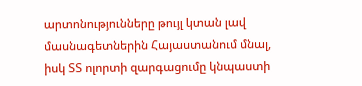արտոնությունները թույլ կտան լավ մասնագետներին Հայաստանում մնալ, իսկ ՏՏ ոլորտի զարգացումը կնպաստի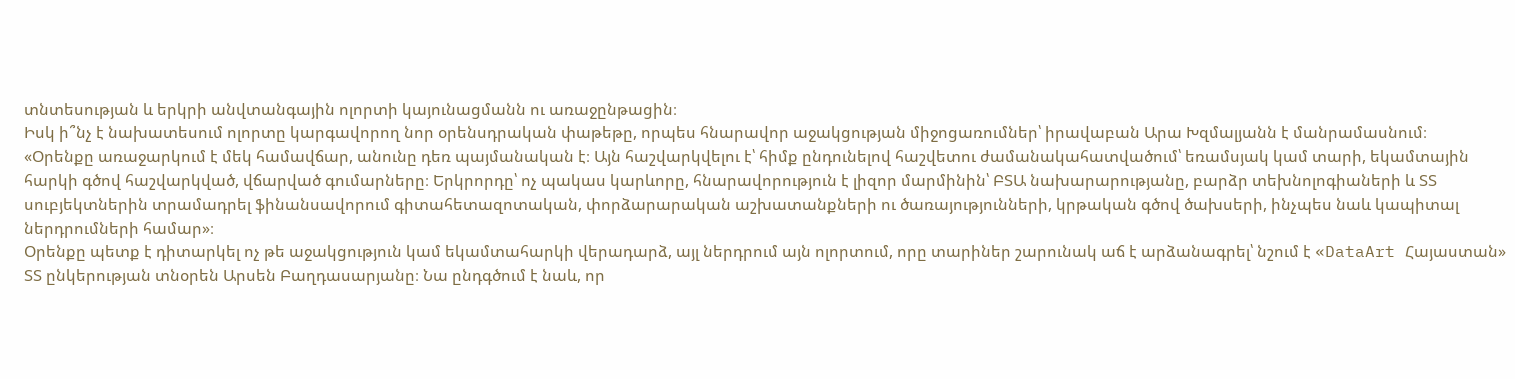տնտեսության և երկրի անվտանգային ոլորտի կայունացմանն ու առաջընթացին։
Իսկ ի՞նչ է նախատեսում ոլորտը կարգավորող նոր օրենսդրական փաթեթը, որպես հնարավոր աջակցության միջոցառումներ՝ իրավաբան Արա Խզմալյանն է մանրամասնում։
«Օրենքը առաջարկում է մեկ համավճար, անունը դեռ պայմանական է։ Այն հաշվարկվելու է՝ հիմք ընդունելով հաշվետու ժամանակահատվածում՝ եռամսյակ կամ տարի, եկամտային հարկի գծով հաշվարկված, վճարված գումարները։ Երկրորդը՝ ոչ պակաս կարևորը, հնարավորություն է լիզոր մարմինին՝ ԲՏԱ նախարարությանը, բարձր տեխնոլոգիաների և ՏՏ սուբյեկտներին տրամադրել ֆինանսավորում գիտահետազոտական, փորձարարական աշխատանքների ու ծառայությունների, կրթական գծով ծախսերի, ինչպես նաև կապիտալ ներդրումների համար»։
Օրենքը պետք է դիտարկել ոչ թե աջակցություն կամ եկամտահարկի վերադարձ, այլ ներդրում այն ոլորտում, որը տարիներ շարունակ աճ է արձանագրել՝ նշում է «DataArt Հայաստան» ՏՏ ընկերության տնօրեն Արսեն Բաղդասարյանը։ Նա ընդգծում է նաև, որ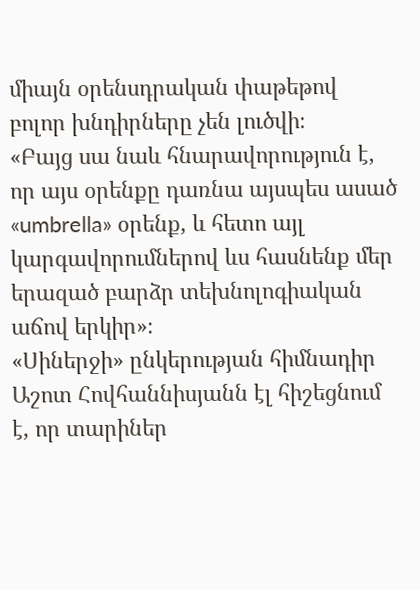միայն օրենսդրական փաթեթով բոլոր խնդիրները չեն լուծվի։
«Բայց սա նաև հնարավորություն է, որ այս օրենքը դառնա այսպես ասած «umbrella» օրենք, և հետո այլ կարգավորումներով ևս հասնենք մեր երազած բարձր տեխնոլոգիական աճով երկիր»։
«Սիներջի» ընկերության հիմնադիր Աշոտ Հովհաննիսյանն էլ հիշեցնում է, որ տարիներ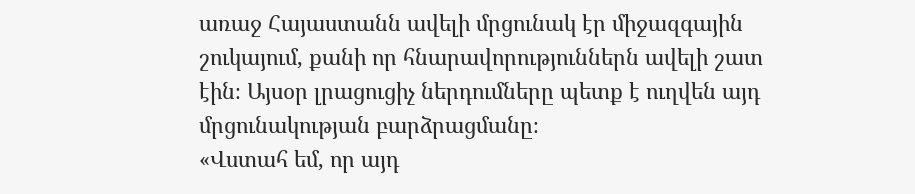առաջ Հայաստանն ավելի մրցունակ էր միջազգային շուկայում, քանի որ հնարավորություններն ավելի շատ էին։ Այսօր լրացուցիչ ներդումները պետք է ուղվեն այդ մրցունակության բարձրացմանը։
«Վստահ եմ, որ այդ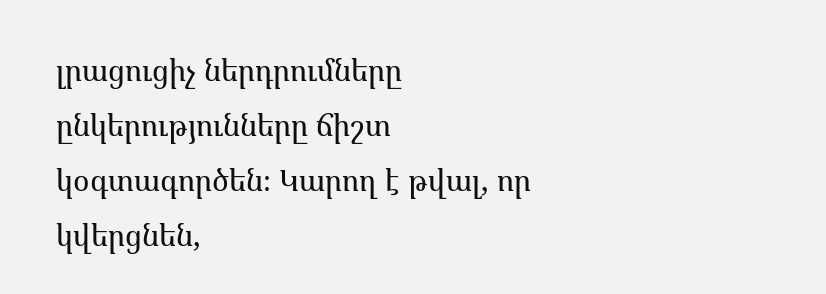լրացուցիչ ներդրումները ընկերությունները ճիշտ կօգտագործեն։ Կարող է թվալ, որ կվերցնեն,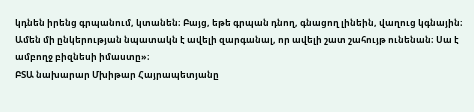կդնեն իրենց գրպանում, կտանեն։ Բայց, եթե գրպան դնող, գնացող լինեին, վաղուց կգնային։ Ամեն մի ընկերության նպատակն է ավելի զարգանալ, որ ավելի շատ շահույթ ունենան։ Սա է ամբողջ բիզնեսի իմաստը»։
ԲՏԱ նախարար Մխիթար Հայրապետյանը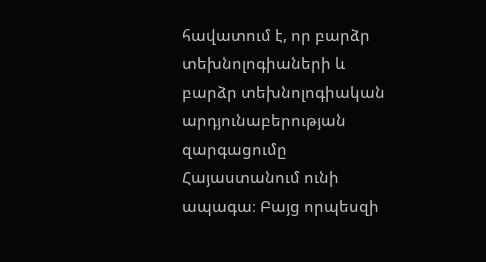հավատում է, որ բարձր տեխնոլոգիաների և բարձր տեխնոլոգիական արդյունաբերության զարգացումը Հայաստանում ունի ապագա։ Բայց որպեսզի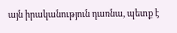այն իրականություն դառնա, պետք է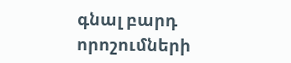գնալ բարդ որոշումների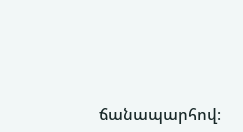ճանապարհով։